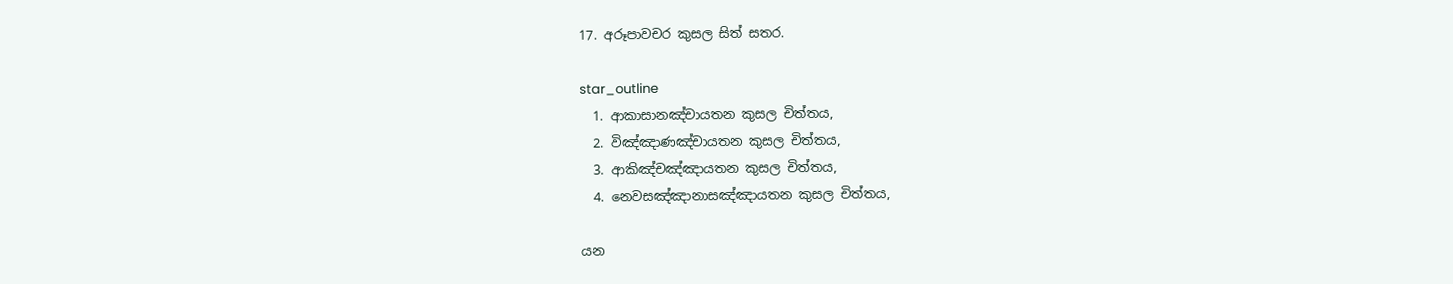17. අරූපාවචර කුසල සිත් සතර.

star_outline
  1. ආකාසානඤ්චායතන කුසල චිත්තය,
  2. විඤ්ඤාණඤ්චායතන කුසල චිත්තය,
  3. ආකිඤ්චඤ්ඤායතන කුසල චිත්තය,
  4. නෙවසඤ්ඤානාසඤ්ඤායතන කුසල චිත්තය,

යන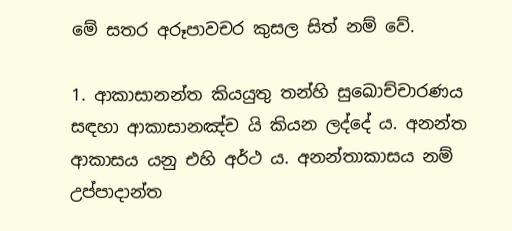මේ සතර අරූපාවචර කුසල සිත් නම් වේ.

1. ආකාසානන්ත කියයුතු තන්හි සුඛොච්චාරණය සඳහා ආකාසානඤ්ච යි කියන ලද්දේ ය. අනන්ත ආකාසය යනු එහි අර්ථ ය. අනන්තාකාසය නම් උප්පාදාන්ත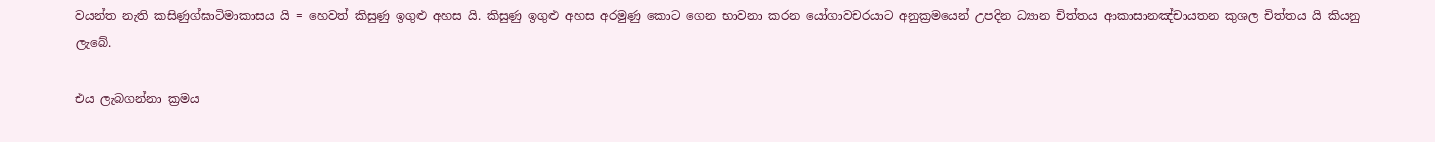වයන්ත නැති කසිණුග්ඝාටිමාකාසය යි = හෙවත් කිසුණු ඉගුළු අහස යි. කිසුණු ඉගුළු අහස අරමුණු කොට ගෙන භාවනා කරන යෝගාවචරයාට අනුක්‍රමයෙන් උපදින ධ්‍යාන චිත්තය ආකාසානඤ්චායතන කුශල චිත්තය යි කියනු ලැබේ.

එය ලැබගන්නා ක්‍රමය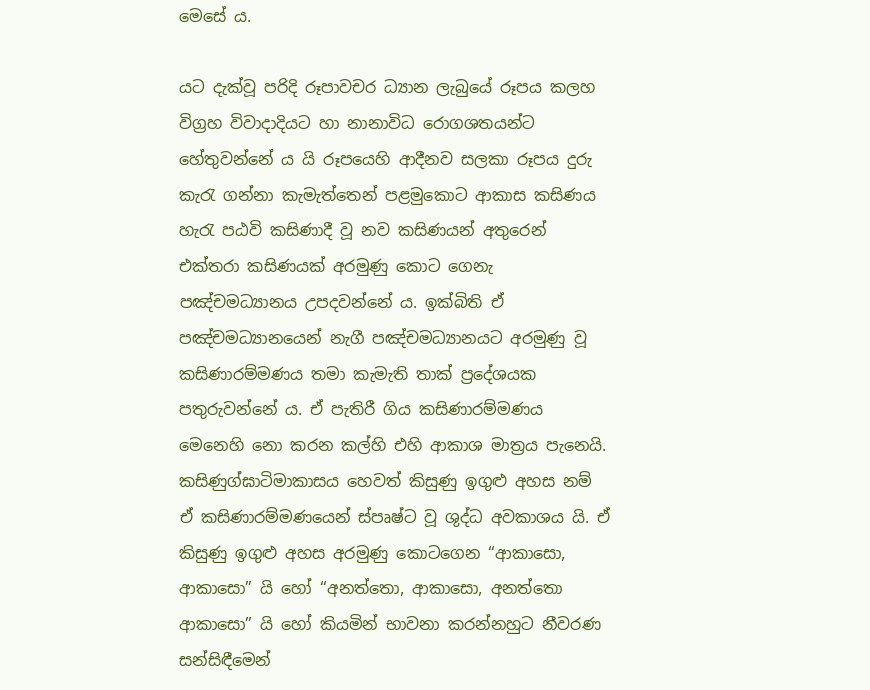මෙසේ ය.

යට දැක්වූ පරිදි රූපාවචර ධ්‍යාන ලැබුයේ රූපය කලහ විග්‍රහ විවාදාදියට හා නානාවිධ රොගශතයන්ට හේතුවන්නේ ය යි රූපයෙහි ආදීනව සලකා රූපය දුරු කැරැ ගන්නා කැමැත්තෙන් පළමුකොට ආකාස කසිණය හැරැ පඨවි කසිණාදී වූ නව කසිණයන් අතුරෙන් එක්තරා කසිණයක් අරමුණු කොට ගෙනැ පඤ්චමධ්‍යානය උපදවන්නේ ය. ඉක්බිති ඒ පඤ්චමධ්‍යානයෙන් නැගී පඤ්චමධ්‍යානයට අරමුණු වූ කසිණාරම්මණය තමා කැමැති තාක් ප්‍රදේශයක පතුරුවන්නේ ය. ඒ පැතිරී ගිය කසිණාරම්මණය මෙනෙහි නො කරන කල්හි එහි ආකාශ මාත්‍රය පැනෙයි. කසිණුග්ඝාටිමාකාසය හෙවත් කිසුණු ඉගුළු අහස නම් ඒ කසිණාරම්මණයෙන් ස්පෘෂ්ට වූ ශුද්ධ අවකාශය යි. ඒ කිසුණු ඉගුළු අහස අරමුණු කොටගෙන “ආකාසො, ආකාසො” යි හෝ “අනත්තො, ආකාසො, අනත්තො ආකාසො” යි හෝ කියමින් භාවනා කරන්නහුට නීවරණ සන්සිඳීමෙන්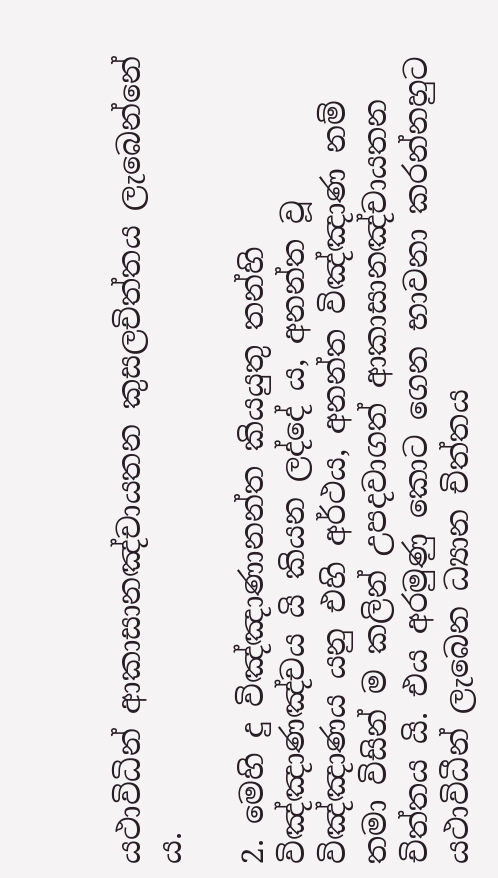යථාවිධින් ආකාසානඤ්චායතන කුසලචිත්තය ලැබෙන්නේ ය.

2. මෙහි දු විඤ්ඤාණානන්ත කියයුතු තන්හි විඤ්ඤාණඤ්චය යි කියන ලද්දේ ය, අනන්ත වූ විඤ්ඤාණය යනු එහි අර්ථය, අනන්ත විඤ්ඤාණ නම් තමා විසින් ම කලින් උපදවාගත් ආකාසානඤ්චායතන චිත්තය යි. එය අරමුණු කොට ගෙන භාවනා කරන්නහුට යථාවිධීන් ලැබෙන ධ්‍යාන චිත්තය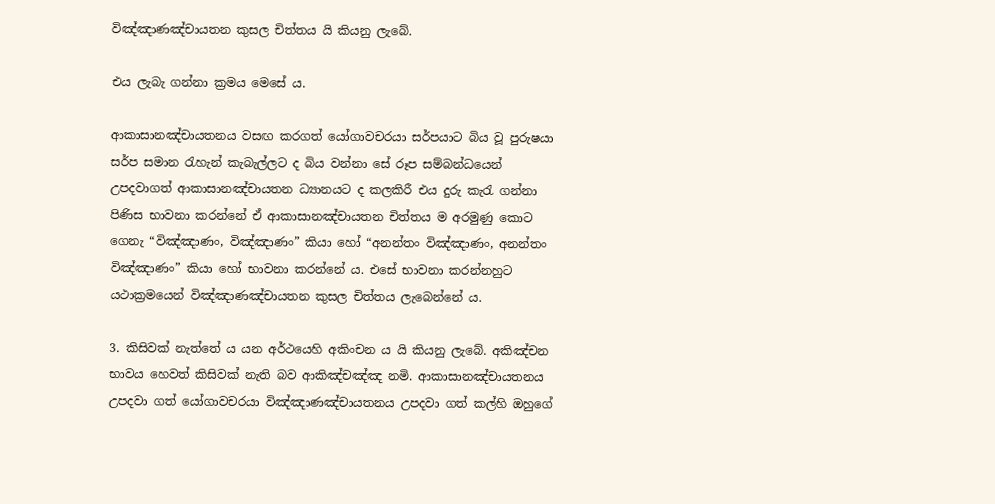විඤ්ඤාණඤ්චායතන කුසල චිත්තය යි කියනු ලැබේ.

එය ලැබැ ගන්නා ක්‍රමය මෙසේ ය.

ආකාසානඤ්චායතනය වසඟ කරගත් යෝගාවචරයා සර්පයාට බිය වූ පුරුෂයා සර්ප සමාන රැහැන් කැබැල්ලට ද බිය වන්නා සේ රූප සම්බන්ධයෙන් උපදවාගත් ආකාසානඤ්චායතන ධ්‍යානයට ද කලකිරී එය දුරු කැරැ ගන්නා පිණිස භාවනා කරන්නේ ඒ ආකාසානඤ්චායතන චිත්තය ම අරමුණු කොට ගෙනැ “විඤ්ඤාණං, විඤ්ඤාණං” කියා හෝ “අනන්තං විඤ්ඤාණං, අනන්තං විඤ්ඤාණං” කියා හෝ භාවනා කරන්නේ ය. එසේ භාවනා කරන්නහුට යථාක්‍රමයෙන් විඤ්ඤාණඤ්චායතන කුසල චිත්තය ලැබෙන්නේ ය.

3. කිසිවක් නැත්තේ ය යන අර්ථයෙහි අකිංචන ය යි කියනු ලැබේ. අකිඤ්චන භාවය හෙවත් කිසිවක් නැති බව ආකිඤ්චඤ්ඤ නමි. ආකාසානඤ්චායතනය උපදවා ගත් යෝගාවචරයා විඤ්ඤාණඤ්චායතනය උපදවා ගත් කල්හි ඔහුගේ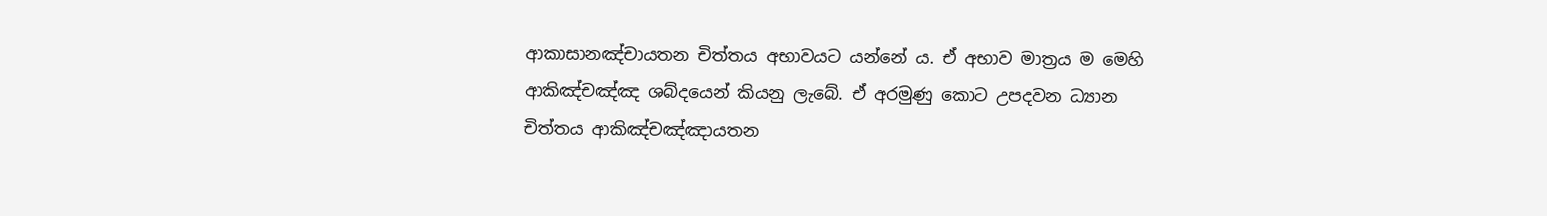ආකාසානඤ්චායතන චිත්තය අභාවයට යන්නේ ය. ඒ අභාව මාත්‍රය ම මෙහි ආකිඤ්චඤ්ඤ ශබ්දයෙන් කියනු ලැබේ. ඒ අරමුණු කොට උපදවන ධ්‍යාන චිත්තය ආකිඤ්චඤ්ඤායතන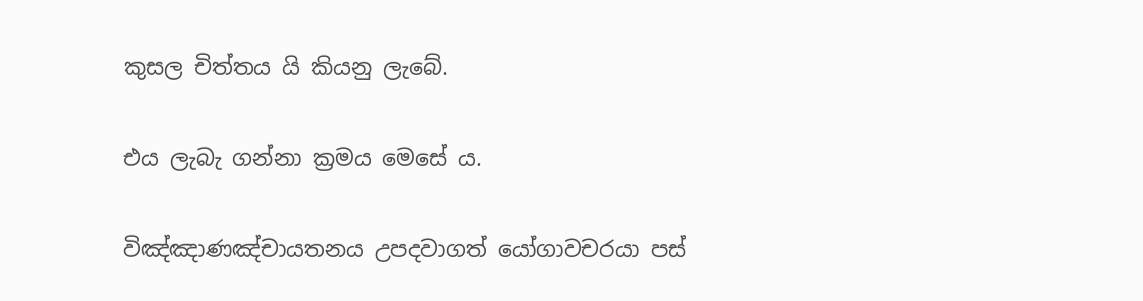කුසල චිත්තය යි කියනු ලැබේ.

එය ලැබැ ගන්නා ක්‍රමය මෙසේ ය.

විඤ්ඤාණඤ්චායතනය උපදවාගත් යෝගාවචරයා පස්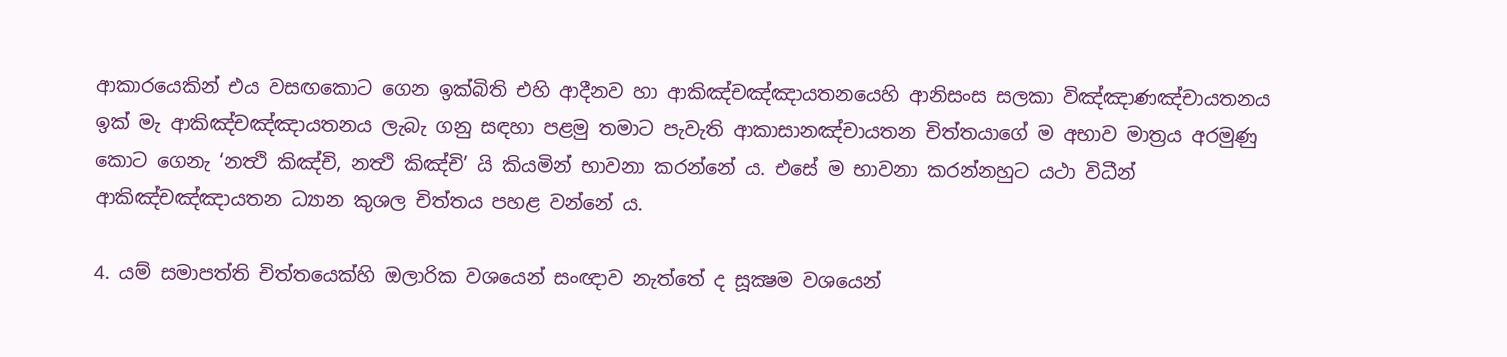ආකාරයෙකින් එය වසඟකොට ගෙන ඉක්බිති එහි ආදීනව හා ආකිඤ්චඤ්ඤායතනයෙහි ආනිසංස සලකා විඤ්ඤාණඤ්චායතනය ඉක් මැ ආකිඤ්චඤ්ඤායතනය ලැබැ ගනු සඳහා පළමු තමාට පැවැති ආකාසානඤ්චායතන චිත්තයාගේ ම අභාව මාත්‍රය අරමුණු කොට ගෙනැ ‘නත්‍ථි කිඤ්චි, නත්‍ථි කිඤ්චි’ යි කියමින් භාවනා කරන්නේ ය. එසේ ම භාවනා කරන්නහුට යථා විධීන් ආකිඤ්චඤ්ඤායතන ධ්‍යාන කුශල චිත්තය පහළ වන්නේ ය.

4. යම් සමාපත්ති චිත්තයෙක්හි ඔලාරික වශයෙන් සංඥාව නැත්තේ ද සූක්‍ෂම වශයෙන්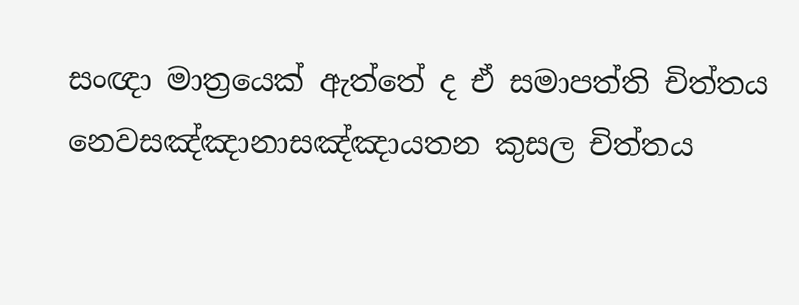සංඥා මාත්‍රයෙක් ඇත්තේ ද ඒ සමාපත්ති චිත්තය නෙවසඤ්ඤානාසඤ්ඤායතන කුසල චිත්තය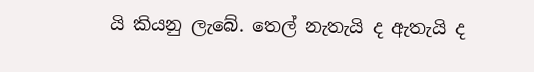යි කියනු ලැබේ. තෙල් නැතැයි ද ඇතැයි ද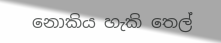නොකිය හැකි තෙල්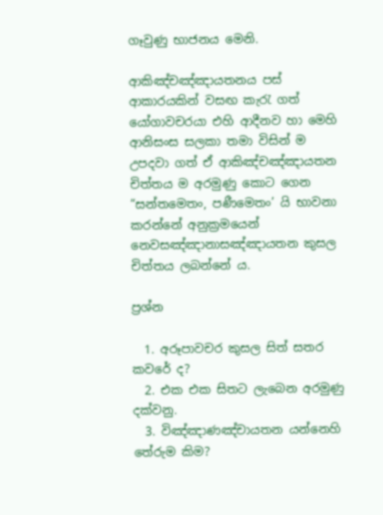ගෑවුණු භාජනය මෙනි.

ආකිඤ්චඤ්ඤායතනය පස් ආකාරයකින් වසඟ කැරැ ගත් යෝගාවචරයා එහි ආදීනව හා මෙහි ආනිසංස සලකා තමා විසින් ම උපදවා ගත් ඒ ආකිඤ්චඤ්ඤායතන චිත්තය ම අරමුණු කොට ගෙන “සන්තමෙතං, පණීමෙතං’ යි භාවනා කරන්නේ අනුක්‍රමයෙන් නෙවසඤ්ඤානාසඤ්ඤායතන කුසල චිත්තය ලබන්නේ ය.

ප්‍රශ්න

  1. අරූපාවචර කුසල සිත් සතර කවරේ ද?
  2. එක එක සිතට ලැබෙන අරමුණු දක්වනු.
  3. විඤ්ඤාණඤ්චායතන යන්නෙහි තේරුම කිම?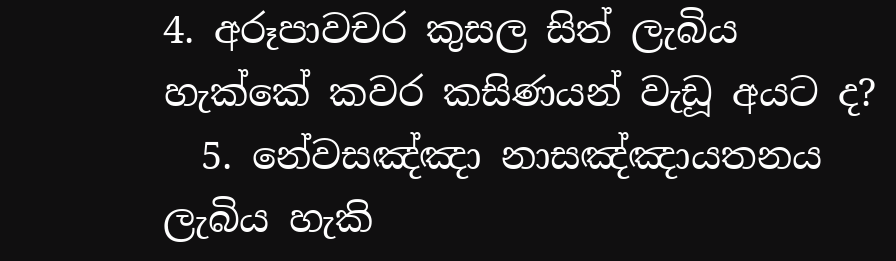4. අරූපාවචර කුසල සිත් ලැබිය හැක්කේ කවර කසිණයන් වැඩූ අයට ද?
  5. නේවසඤ්ඤා නාසඤ්ඤායතනය ලැබිය හැකි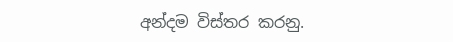අන්දම විස්තර කරනු.